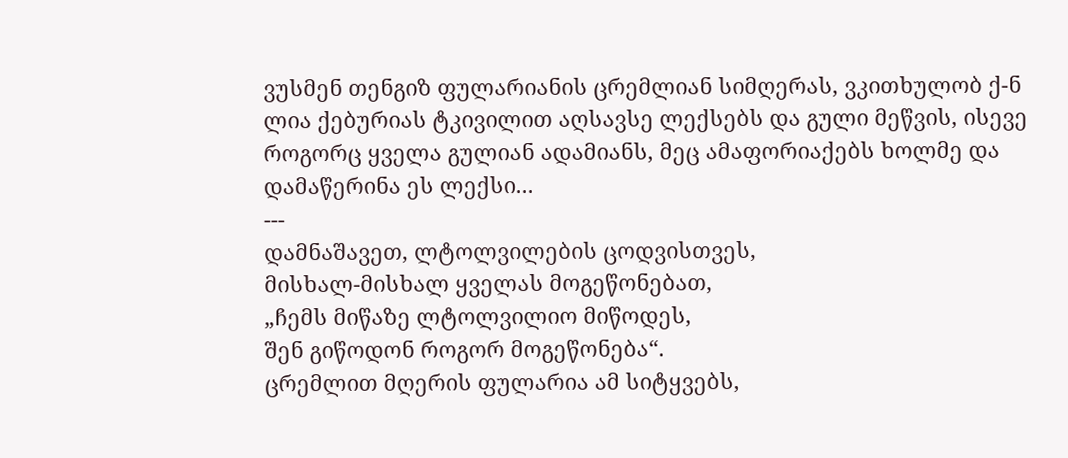ვუსმენ თენგიზ ფულარიანის ცრემლიან სიმღერას, ვკითხულობ ქ-ნ ლია ქებურიას ტკივილით აღსავსე ლექსებს და გული მეწვის, ისევე როგორც ყველა გულიან ადამიანს, მეც ამაფორიაქებს ხოლმე და დამაწერინა ეს ლექსი...
---
დამნაშავეთ, ლტოლვილების ცოდვისთვეს,
მისხალ-მისხალ ყველას მოგეწონებათ,
„ჩემს მიწაზე ლტოლვილიო მიწოდეს,
შენ გიწოდონ როგორ მოგეწონება“.
ცრემლით მღერის ფულარია ამ სიტყვებს,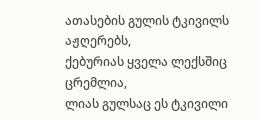ათასების გულის ტკივილს აჟღერებს,
ქებურიას ყველა ლექსშიც ცრემლია,
ლიას გულსაც ეს ტკივილი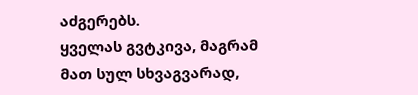აძგერებს.
ყველას გვტკივა, მაგრამ მათ სულ სხვაგვარად,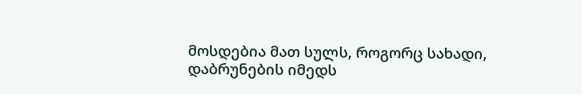მოსდებია მათ სულს, როგორც სახადი,
დაბრუნების იმედს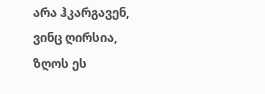არა ჰკარგავენ,
ვინც ღირსია, ზღოს ეს